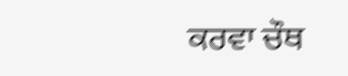ਕਰਵਾ ਚੌਥ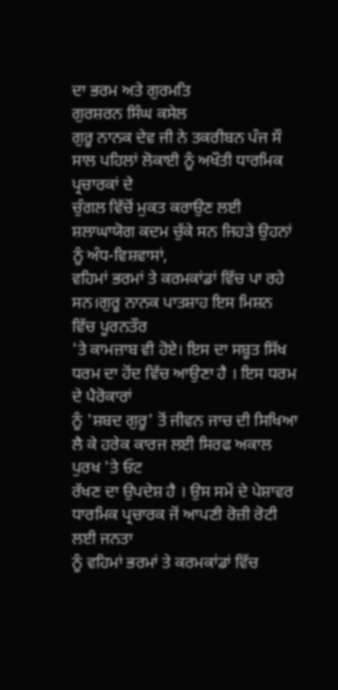ਦਾ ਭਰਮ ਅਤੇ ਗੁਰਮਤਿ
ਗੁਰਸ਼ਰਨ ਸਿੰਘ ਕਸੇਲ
ਗੁਰੂ ਨਾਨਕ ਦੇਵ ਜੀ ਨੇ ਤਕਰੀਬਨ ਪੰਜ ਸੌ ਸਾਲ ਪਹਿਲਾਂ ਲੋਕਾਈ ਨੂੰ ਅਖੌਤੀ ਧਾਰਮਿਕ ਪ੍ਰਚਾਰਕਾਂ ਦੇ
ਚੁੰਗਲ ਵਿੱਚੋਂ ਮੁਕਤ ਕਰਾਉਣ ਲਈ ਸ਼ਲਾਘਾਯੋਗ ਕਦਮ ਚੁੱਕੇ ਸਨ ਜਿਹੜੇ ਉਹਨਾਂ ਨੂੰ ਅੰਧ-ਵਿਸ਼ਵਾਸਾਂ,
ਵਹਿਮਾਂ ਭਰਮਾਂ ਤੇ ਕਰਮਕਾਂਡਾਂ ਵਿੱਚ ਪਾ ਰਹੇ ਸਨ।ਗੁਰੂ ਨਾਨਕ ਪਾਤਸ਼ਾਹ ਇਸ ਮਿਸ਼ਨ ਵਿੱਚ ਪੂਰਨਤੌਰ
'ਤੇ ਕਾਮਜ਼ਾਬ ਵੀ ਹੋਏ। ਇਸ ਦਾ ਸਬੂਤ ਸਿੱਖ ਧਰਮ ਦਾ ਹੋਂਦ ਵਿੱਚ ਆਉਣਾ ਹੈ । ਇਸ ਧਰਮ ਦੇ ਪੈਰੋਕਾਰਾਂ
ਨੂੰ 'ਸ਼ਬਦ ਗੁਰੂ' ਤੋਂ ਜੀਵਨ ਜਾਚ ਦੀ ਸਿਖਿਆ ਲੈ ਕੇ ਹਰੇਕ ਕਾਰਜ ਲਈ ਸਿਰਫ ਅਕਾਲ ਪੁਰਖ 'ਤੇ ਓਟ
ਰੱਖਣ ਦਾ ਉਪਦੇਸ਼ ਹੈ । ਉਸ ਸਮੇਂ ਦੇ ਪੇਸ਼ਾਵਰ ਧਾਰਮਿਕ ਪ੍ਰਚਾਰਕ ਜੋਂ ਆਪਣੀ ਰੋਜ਼ੀ ਰੋਟੀ ਲਈ ਜਨਤਾ
ਨੂੰ ਵਹਿਮਾਂ ਭਰਮਾਂ ਤੇ ਕਰਮਕਾਂਡਾਂ ਵਿੱਚ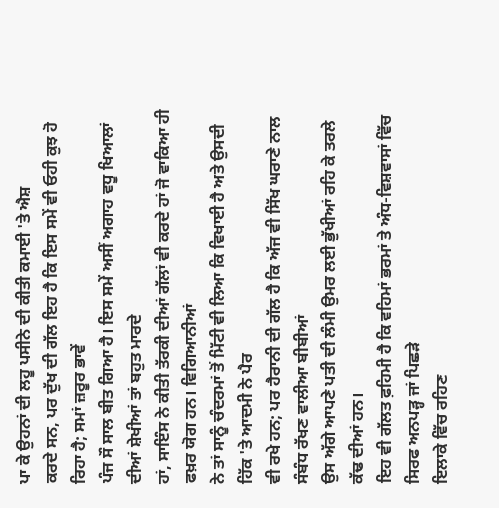ਪਾ ਕੇ ਉਹਨਾਂ ਦੀ ਲਹੂ ਪਸੀਨੇ ਦੀ ਕੀਤੀ ਕਮਾਈ 'ਤੇ ਐਸ਼
ਕਰਦੇ ਸਨ, ਪਰ ਦੁੱਖ ਦੀ ਗੱਲ ਇਹ ਹੈ ਕਿ ਇਸ ਸਮੇਂ ਵੀ ਓਹੀ ਕੁਝ ਹੋ ਰਿਹਾ ਹੈ; ਸਮਾਂ ਜ਼ਰੂਰ ਭਾਵੇਂ
ਪੰਜ ਸੌ ਸਾਲ ਬੀਤ ਗਿਆ ਹੈ। ਇਸ ਸਮੇਂ ਅਸੀਂ ਅਗਾਹ ਵਧੂ ਖਿਆਲਾਂ ਦੀਆਂ ਸ਼ੇਖੀਆਂ ਤਾਂ ਬਹੁਤ ਮਾਰਦੇ
ਹਾਂ, ਸਾਇੰਸ ਨੇ ਕੀਤੀ ਤੱਰਕੀ ਦੀਆਂ ਗੱਲਾਂ ਵੀ ਕਰਦੇ ਹਾਂ ਜੋ ਵਾਕਿਆ ਹੀ ਫਖ਼ਰ ਯੋਗ ਹਨ। ਵਿਗਿਆਨੀਆਂ
ਨੇ ਤਾਂ ਸਾਨੂੰ ਚੰਦਰਮਾਂ ਤੋਂ ਮਿੱਟੀ ਵੀ ਲਿਆ ਕਿ ਵਿਖਾਈ ਹੈ ਅਤੇ ਉਸਦੀ ਹਿੱਕ 'ਤੇ ਆਦਮੀ ਨੇ ਪੈਰ
ਵੀ ਰਖੇ ਹਨ; ਪਰ ਹੈਰਾਨੀ ਦੀ ਗੱਲ ਹੈ ਕਿ ਅੱਜ ਵੀ ਸਿੱਖ ਘਰਾਣੇ ਨਾਲ ਸੰਬੰਧ ਰੱਖਣ ਵਾਲੀਆ ਬੀਬੀਆਂ
ਉਸ ਅੱਗੇ ਆਪਣੇ ਪਤੀ ਦੀ ਲੰਮੀ ਉਮਰ ਲਈ ਭੁੱਖੀਆਂ ਰਹਿ ਕੇ ਤਰਲੇ ਕੱਢ ਦੀਆਂ ਹਨ।
ਇਹ ਵੀ ਗੱਲਤ ਫ਼ਹਿਮੀ ਹੈ ਕਿ ਵਹਿਮਾਂ ਭਰਮਾਂ ਤੇ ਅੰਧ-ਵਿਸ਼ਵਾਸਾਂ ਵਿੱਚ ਸਿਰਫ ਅਨਪੜ੍ਹ ਜਾਂ ਪਿਛੜੇ
ਇਲਾਕੇ ਵਿੱਚ ਰਹਿਣ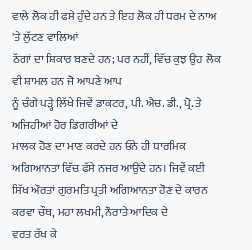ਵਾਲੇ ਲੋਕ ਹੀ ਫਸੇ ਹੁੰਦੇ ਹਨ ਤੇ ਇਹ ਲੋਕ ਹੀ ਧਰਮ ਦੇ ਨਾਅ 'ਤੇ ਲੁੱਟਣ ਵਾਲਿਆਂ
ਠੱਗਾਂ ਦਾ ਸ਼ਿਕਾਰ ਬਣਦੇ ਹਨ; ਪਰ ਨਹੀਂ, ਵਿੱਚ ਕੁਝ ਉਹ ਲੋਕ ਵੀ ਸ਼ਾਮਲ ਹਨ ਜੋ ਆਪਣੇ ਆਪ
ਨੂੰ ਚੰਗੇ ਪੜ੍ਹੇ ਲਿੱਖੇ ਜਿਵੇਂ ਡਾਕਟਰ, ਪੀ. ਐਚ. ਡੀ., ਪ੍ਰੋ. ਤੇ ਅਜਿਹੀਆਂ ਹੋਰ ਡਿਗਰੀਆਂ ਦੇ
ਮਾਲਕ ਹੋਣ ਦਾ ਮਾਣ ਕਰਦੇ ਹਨ ਓਨੇ ਹੀ ਧਾਰਮਿਕ ਅਗਿਆਨਤਾ ਵਿੱਚ ਫੱਸੇ ਨਜਰ ਆਉਂਦੇ ਹਨ। ਜਿਵੇਂ ਕਈ
ਸਿੱਖ ਔਰਤਾਂ ਗੁਰਮਤਿ ਪ੍ਰਤੀ ਅਗਿਆਨਤਾ ਹੋਣ ਦੇ ਕਾਰਨ ਕਰਵਾ ਚੌਥ, ਮਹਾ ਲਖਮੀ, ਨੌਰਾਤੇ ਆਦਿਕ ਦੇ
ਵਰਤ ਰੱਖ ਕੇ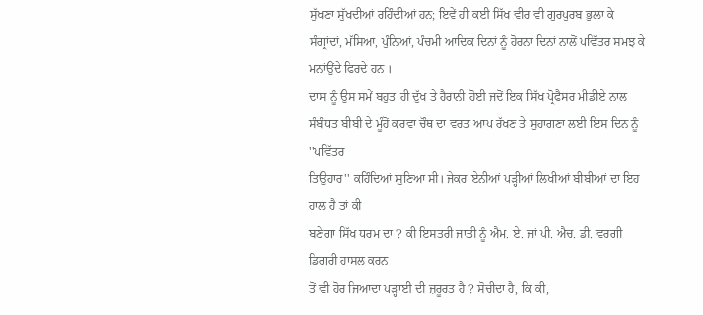ਸੁੱਖਣਾ ਸੁੱਖਦੀਆਂ ਰਹਿੰਦੀਆਂ ਹਨ; ਇਵੇਂ ਹੀ ਕਈ ਸਿੱਖ ਵੀਰ ਵੀ ਗੁਰਪੁਰਬ ਭੁਲਾ ਕੇ
ਸੰਗ੍ਰਾਂਦਾਂ, ਮੱਸਿਆ, ਪੁੰਨਿਆਂ, ਪੰਚਮੀ ਆਦਿਕ ਦਿਨਾਂ ਨੂੰ ਹੋਰਨਾ ਦਿਨਾਂ ਨਾਲੋਂ ਪਵਿੱਤਰ ਸਮਝ ਕੇ
ਮਨਾਂਉਂਦੇ ਫਿਰਦੇ ਹਨ ।
ਦਾਸ ਨੂੰ ਉਸ ਸਮੇਂ ਬਹੁਤ ਹੀ ਦੁੱਖ ਤੇ ਹੈਰਾਨੀ ਹੋਈ ਜਦੋਂ ਇਕ ਸਿੱਖ ਪ੍ਰੋਫੈਸਰ ਮੀਡੀਏ ਨਾਲ
ਸੰਬੰਧਤ ਬੀਬੀ ਦੇ ਮੂੰਹੋਂ ਕਰਵਾ ਚੌਥ ਦਾ ਵਰਤ ਆਪ ਰੱਖਣ ਤੇ ਸੁਹਾਗਣਾ ਲਈ ਇਸ ਦਿਨ ਨੂੰ ''ਪਵਿੱਤਰ
ਤਿਉਹਾਰ'' ਕਹਿੰਦਿਆਂ ਸੁਣਿਆ ਸੀ। ਜੇਕਰ ਏਨੀਆਂ ਪੜ੍ਹੀਆਂ ਲਿਖੀਆਂ ਬੀਬੀਆਂ ਦਾ ਇਹ ਹਾਲ ਹੈ ਤਾਂ ਕੀ
ਬਣੇਗਾ ਸਿੱਖ ਧਰਮ ਦਾ ? ਕੀ ਇਸਤਰੀ ਜਾਤੀ ਨੂੰ ਐਮ. ਏ. ਜਾਂ ਪੀ. ਐਚ. ਡੀ. ਵਰਗੀ ਡਿਗਰੀ ਹਾਸਲ ਕਰਨ
ਤੋਂ ਵੀ ਹੋਰ ਜਿਆਦਾ ਪੜ੍ਹਾਈ ਦੀ ਜ਼ਰੂਰਤ ਹੈ ? ਸੋਚੀਦਾ ਹੈ, ਕਿ ਕੀ,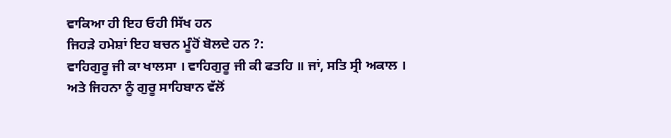ਵਾਕਿਆ ਹੀ ਇਹ ਓਹੀ ਸਿੱਖ ਹਨ
ਜਿਹੜੇ ਹਮੇਸ਼ਾਂ ਇਹ ਬਚਨ ਮੂੰਹੋਂ ਬੋਲਦੇ ਹਨ ?:
ਵਾਹਿਗੁਰੂ ਜੀ ਕਾ ਖਾਲਸਾ । ਵਾਹਿਗੁਰੂ ਜੀ ਕੀ ਫਤਹਿ ॥ ਜਾਂ, ਸਤਿ ਸ੍ਰੀ ਅਕਾਲ ।
ਅਤੇ ਜਿਹਨਾ ਨੂੰ ਗੁਰੂ ਸਾਹਿਬਾਨ ਵੱਲੋਂ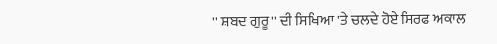'' ਸ਼ਬਦ ਗੁਰੂ'' ਦੀ ਸਿਖਿਆ 'ਤੇ ਚਲਦੇ ਹੋਏ ਸਿਰਫ ਅਕਾਲ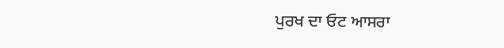ਪੁਰਖ ਦਾ ਓਟ ਆਸਰਾ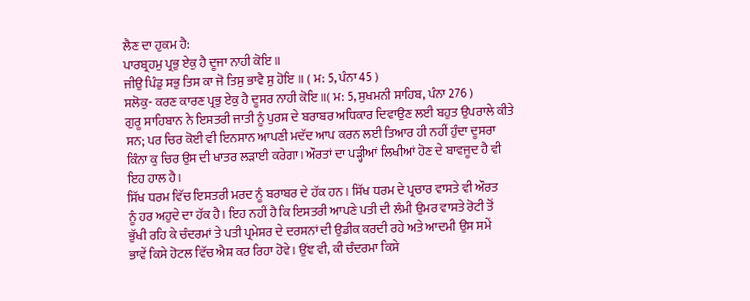ਲੈਣ ਦਾ ਹੁਕਮ ਹੈ:
ਪਾਰਬ੍ਰਹਮੁ ਪ੍ਰਭੁ ਏਕੁ ਹੈ ਦੂਜਾ ਨਾਹੀ ਕੋਇ ॥
ਜੀਉ ਪਿੰਡੁ ਸਭੁ ਤਿਸ ਕਾ ਜੋ ਤਿਸੁ ਭਾਵੈ ਸੁ ਹੋਇ ॥ ( ਮ: 5, ਪੰਨਾ 45 )
ਸਲੋਕੁ- ਕਰਣ ਕਾਰਣ ਪ੍ਰਭੁ ਏਕੁ ਹੈ ਦੂਸਰ ਨਾਹੀ ਕੋਇ ॥( ਮ: 5, ਸੁਖਮਨੀ ਸਾਹਿਬ, ਪੰਨਾ 276 )
ਗੁਰੂ ਸਾਹਿਬਾਨ ਨੇ ਇਸਤਰੀ ਜਾਤੀ ਨੂੰ ਪੁਰਸ਼ ਦੇ ਬਰਾਬਰ ਅਧਿਕਾਰ ਦਿਵਾਉਣ ਲਈ ਬਹੁਤ ਉਪਰਾਲੇ ਕੀਤੇ
ਸਨ; ਪਰ ਚਿਰ ਕੋਈ ਵੀ ਇਨਸਾਨ ਆਪਣੀ ਮਦੱਦ ਆਪ ਕਰਨ ਲਈ ਤਿਆਰ ਹੀ ਨਹੀਂ ਹੁੰਦਾ ਦੂਸਰਾ
ਕਿੰਨਾ ਕੁ ਚਿਰ ਉਸ ਦੀ ਖਾਤਰ ਲੜਾਈ ਕਰੇਗਾ। ਔਰਤਾਂ ਦਾ ਪੜ੍ਹੀਆਂ ਲਿਖੀਆਂ ਹੋਣ ਦੇ ਬਾਵਜੂਦ ਹੈ ਵੀ
ਇਹ ਹਾਲ ਹੈ।
ਸਿੱਖ ਧਰਮ ਵਿੱਚ ਇਸਤਰੀ ਮਰਦ ਨੂੰ ਬਰਾਬਰ ਦੇ ਹੱਕ ਹਨ । ਸਿੱਖ ਧਰਮ ਦੇ ਪ੍ਰਚਾਰ ਵਾਸਤੇ ਵੀ ਔਰਤ
ਨੂੰ ਹਰ ਅਹੁਦੇ ਦਾ ਹੱਕ ਹੈ। ਇਹ ਨਹੀਂ ਹੈ ਕਿ ਇਸਤਰੀ ਆਪਣੇ ਪਤੀ ਦੀ ਲੰਮੀ ਉਮਰ ਵਾਸਤੇ ਰੋਟੀ ਤੋਂ
ਭੁੱਖੀ ਰਹਿ ਕੇ ਚੰਦਰਮਾਂ ਤੇ ਪਤੀ ਪ੍ਰਮੇਸ਼ਰ ਦੇ ਦਰਸ਼ਨਾਂ ਦੀ ਉਡੀਕ ਕਰਦੀ ਰਹੇ ਅਤੇ ਆਦਮੀ ਉਸ ਸਮੇਂ
ਭਾਵੇਂ ਕਿਸੇ ਹੋਟਲ ਵਿੱਚ ਐਸ਼ ਕਰ ਰਿਹਾ ਹੋਵੇ। ਉਂਞ ਵੀ, ਕੀ ਚੰਦਰਮਾ ਕਿਸੇ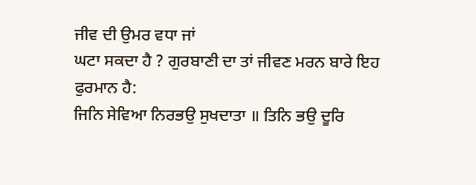ਜੀਵ ਦੀ ਉਮਰ ਵਧਾ ਜਾਂ
ਘਟਾ ਸਕਦਾ ਹੈ ? ਗੁਰਬਾਣੀ ਦਾ ਤਾਂ ਜੀਵਣ ਮਰਨ ਬਾਰੇ ਇਹ ਫੁਰਮਾਨ ਹੈ:
ਜਿਨਿ ਸੇਵਿਆ ਨਿਰਭਉ ਸੁਖਦਾਤਾ ॥ ਤਿਨਿ ਭਉ ਦੂਰਿ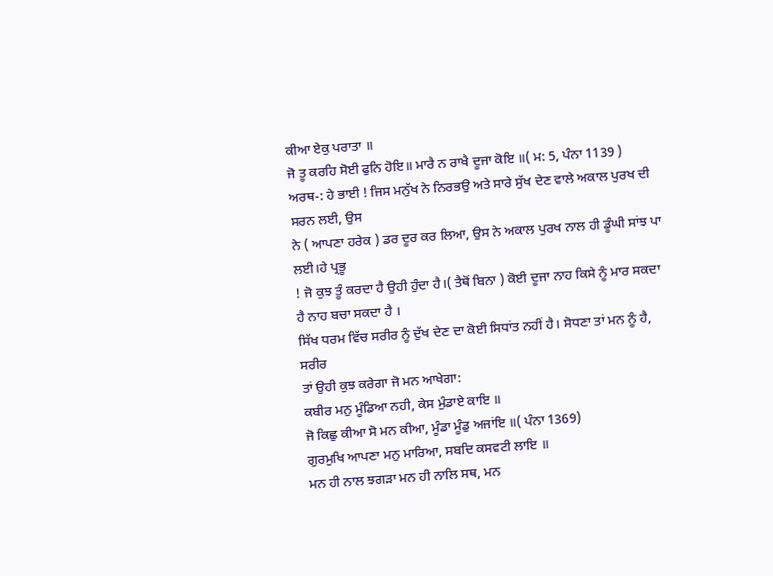ਕੀਆ ਏਕੁ ਪਰਾਤਾ ॥
ਜੋ ਤੂ ਕਰਹਿ ਸੋਈ ਫੁਨਿ ਹੋਇ॥ ਮਾਰੈ ਨ ਰਾਖੈ ਦੂਜਾ ਕੋਇ ॥( ਮ: 5, ਪੰਨਾ 1139 )
ਅਰਥ-: ਹੇ ਭਾਈ ! ਜਿਸ ਮਨੁੱਖ ਨੇ ਨਿਰਭਉ ਅਤੇ ਸਾਰੇ ਸੁੱਖ ਦੇਣ ਵਾਲੇ ਅਕਾਲ ਪੁਰਖ ਦੀ ਸਰਨ ਲਈ, ਉਸ
ਨੇ ( ਆਪਣਾ ਹਰੇਕ ) ਡਰ ਦੂਰ ਕਰ ਲਿਆ, ਉਸ ਨੇ ਅਕਾਲ ਪੁਰਖ ਨਾਲ ਹੀ ਡੂੰਘੀ ਸਾਂਝ ਪਾ ਲਈ।ਹੇ ਪ੍ਰਭੂ
! ਜੋ ਕੁਝ ਤੂੰ ਕਰਦਾ ਹੈ ਉਹੀ ਹੁੰਦਾ ਹੈ।( ਤੈਥੋਂ ਬਿਨਾ ) ਕੋਈ ਦੂਜਾ ਨਾਹ ਕਿਸੇ ਨੂੰ ਮਾਰ ਸਕਦਾ
ਹੈ ਨਾਹ ਬਚਾ ਸਕਦਾ ਹੈ ।
ਸਿੱਖ ਧਰਮ ਵਿੱਚ ਸਰੀਰ ਨੂੰ ਦੁੱਖ ਦੇਣ ਦਾ ਕੋਈ ਸਿਧਾਂਤ ਨਹੀਂ ਹੈ। ਸੋਧਣਾ ਤਾਂ ਮਨ ਨੂੰ ਹੈ, ਸਰੀਰ
ਤਾਂ ਉਹੀ ਕੁਝ ਕਰੇਗਾ ਜੋ ਮਨ ਆਖੇਗਾ:
ਕਬੀਰ ਮਨੁ ਮੂੰਡਿਆ ਨਹੀ, ਕੇਸ ਮੁੰਡਾਏ ਕਾਇ ॥
ਜੋ ਕਿਛੁ ਕੀਆ ਸੋ ਮਨ ਕੀਆ, ਮੂੰਡਾ ਮੂੰਡੁ ਅਜਾਂਇ ॥( ਪੰਨਾ 1369)
ਗੁਰਮੁਖਿ ਆਪਣਾ ਮਨੁ ਮਾਰਿਆ, ਸਬਦਿ ਕਸਵਟੀ ਲਾਇ ॥
ਮਨ ਹੀ ਨਾਲ ਝਗੜਾ ਮਨ ਹੀ ਨਾਲਿ ਸਥ, ਮਨ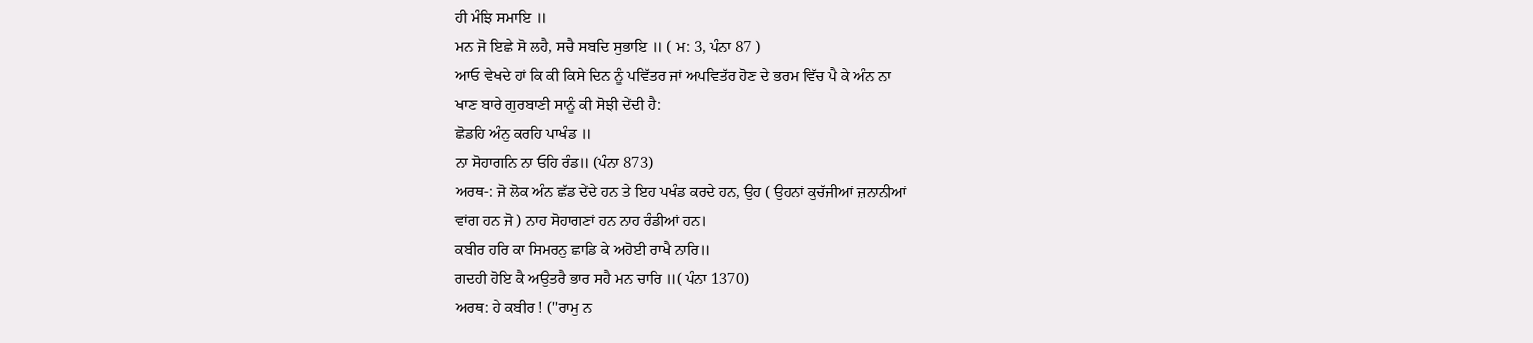ਹੀ ਮੰਝਿ ਸਮਾਇ ॥
ਮਨ ਜੋ ਇਛੇ ਸੋ ਲਹੈ, ਸਚੈ ਸਬਦਿ ਸੁਭਾਇ ॥ ( ਮ: 3, ਪੰਨਾ 87 )
ਆਓ ਵੇਖਦੇ ਹਾਂ ਕਿ ਕੀ ਕਿਸੇ ਦਿਨ ਨੂੰ ਪਵਿੱਤਰ ਜਾਂ ਅਪਵਿਤੱਰ ਹੋਣ ਦੇ ਭਰਮ ਵਿੱਚ ਪੈ ਕੇ ਅੰਨ ਨਾ
ਖਾਣ ਬਾਰੇ ਗੁਰਬਾਣੀ ਸਾਨੂੰ ਕੀ ਸੋਝੀ ਦੇਂਦੀ ਹੈ:
ਛੋਡਹਿ ਅੰਨੁ ਕਰਹਿ ਪਾਖੰਡ ॥
ਨਾ ਸੋਹਾਗਨਿ ਨਾ ਓਹਿ ਰੰਡ॥ (ਪੰਨਾ 873)
ਅਰਥ-: ਜੋ ਲੋਕ ਅੰਨ ਛੱਡ ਦੇਂਦੇ ਹਨ ਤੇ ਇਹ ਪਖੰਡ ਕਰਦੇ ਹਨ, ਉਹ ( ਉਹਨਾਂ ਕੁਚੱਜੀਆਂ ਜ਼ਨਾਨੀਆਂ
ਵਾਂਗ ਹਨ ਜੋ ) ਨਾਹ ਸੋਹਾਗਣਾਂ ਹਨ ਨਾਹ ਰੰਡੀਆਂ ਹਨ।
ਕਬੀਰ ਹਰਿ ਕਾ ਸਿਮਰਨੁ ਛਾਡਿ ਕੇ ਅਹੋਈ ਰਾਖੈ ਨਾਰਿ॥
ਗਦਹੀ ਹੋਇ ਕੈ ਅਉਤਰੈ ਭਾਰ ਸਹੈ ਮਨ ਚਾਰਿ ॥( ਪੰਨਾ 1370)
ਅਰਥ: ਹੇ ਕਬੀਰ ! (''ਰਾਮੁ ਨ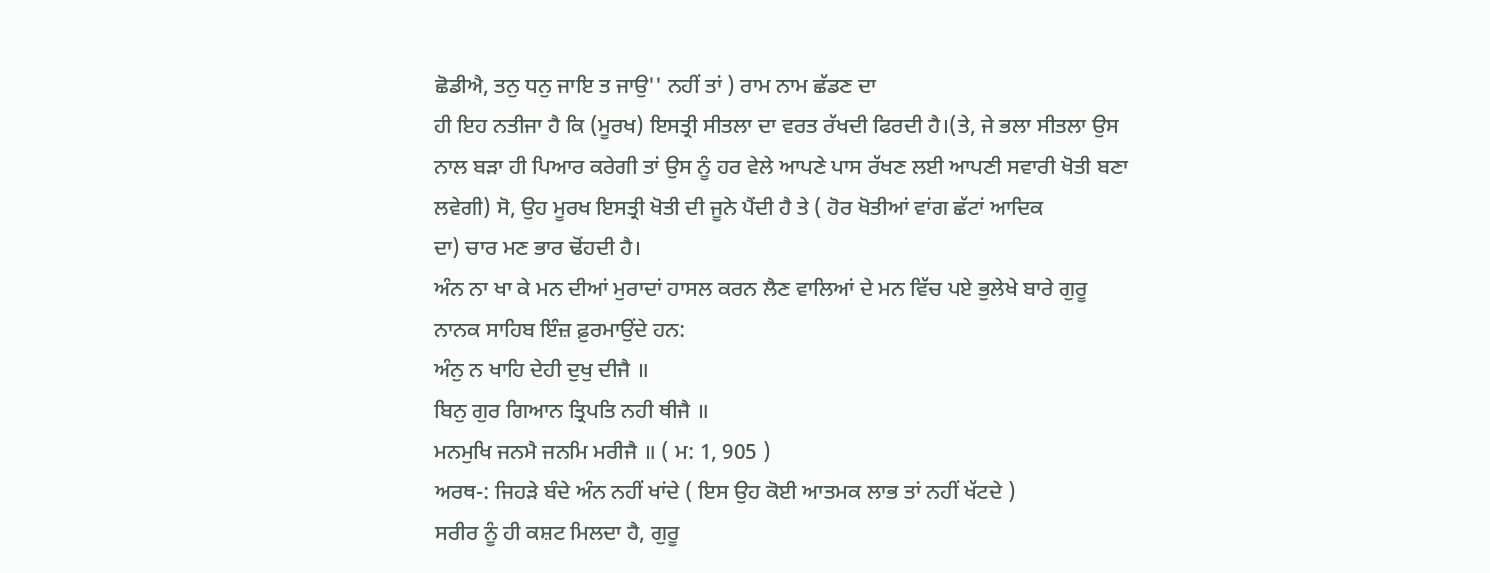ਛੋਡੀਐ, ਤਨੁ ਧਨੁ ਜਾਇ ਤ ਜਾਉ'' ਨਹੀਂ ਤਾਂ ) ਰਾਮ ਨਾਮ ਛੱਡਣ ਦਾ
ਹੀ ਇਹ ਨਤੀਜਾ ਹੈ ਕਿ (ਮੂਰਖ) ਇਸਤ੍ਰੀ ਸੀਤਲਾ ਦਾ ਵਰਤ ਰੱਖਦੀ ਫਿਰਦੀ ਹੈ।(ਤੇ, ਜੇ ਭਲਾ ਸੀਤਲਾ ਉਸ
ਨਾਲ ਬੜਾ ਹੀ ਪਿਆਰ ਕਰੇਗੀ ਤਾਂ ਉਸ ਨੂੰ ਹਰ ਵੇਲੇ ਆਪਣੇ ਪਾਸ ਰੱਖਣ ਲਈ ਆਪਣੀ ਸਵਾਰੀ ਖੋਤੀ ਬਣਾ
ਲਵੇਗੀ) ਸੋ, ਉਹ ਮੂਰਖ ਇਸਤ੍ਰੀ ਖੋਤੀ ਦੀ ਜੂਨੇ ਪੈਂਦੀ ਹੈ ਤੇ ( ਹੋਰ ਖੋਤੀਆਂ ਵਾਂਗ ਛੱਟਾਂ ਆਦਿਕ
ਦਾ) ਚਾਰ ਮਣ ਭਾਰ ਢੋਂਹਦੀ ਹੈ।
ਅੰਨ ਨਾ ਖਾ ਕੇ ਮਨ ਦੀਆਂ ਮੁਰਾਦਾਂ ਹਾਸਲ ਕਰਨ ਲੈਣ ਵਾਲਿਆਂ ਦੇ ਮਨ ਵਿੱਚ ਪਏ ਭੁਲੇਖੇ ਬਾਰੇ ਗੁਰੂ
ਨਾਨਕ ਸਾਹਿਬ ਇੰਜ਼ ਫ਼ੁਰਮਾਉਂਦੇ ਹਨ:
ਅੰਨੁ ਨ ਖਾਹਿ ਦੇਹੀ ਦੁਖੁ ਦੀਜੈ ॥
ਬਿਨੁ ਗੁਰ ਗਿਆਨ ਤ੍ਰਿਪਤਿ ਨਹੀ ਥੀਜੈ ॥
ਮਨਮੁਖਿ ਜਨਮੈ ਜਨਮਿ ਮਰੀਜੈ ॥ ( ਮ: 1, 905 )
ਅਰਥ-: ਜਿਹੜੇ ਬੰਦੇ ਅੰਨ ਨਹੀਂ ਖਾਂਦੇ ( ਇਸ ਉਹ ਕੋਈ ਆਤਮਕ ਲਾਭ ਤਾਂ ਨਹੀਂ ਖੱਟਦੇ )
ਸਰੀਰ ਨੂੰ ਹੀ ਕਸ਼ਟ ਮਿਲਦਾ ਹੈ, ਗੁਰੂ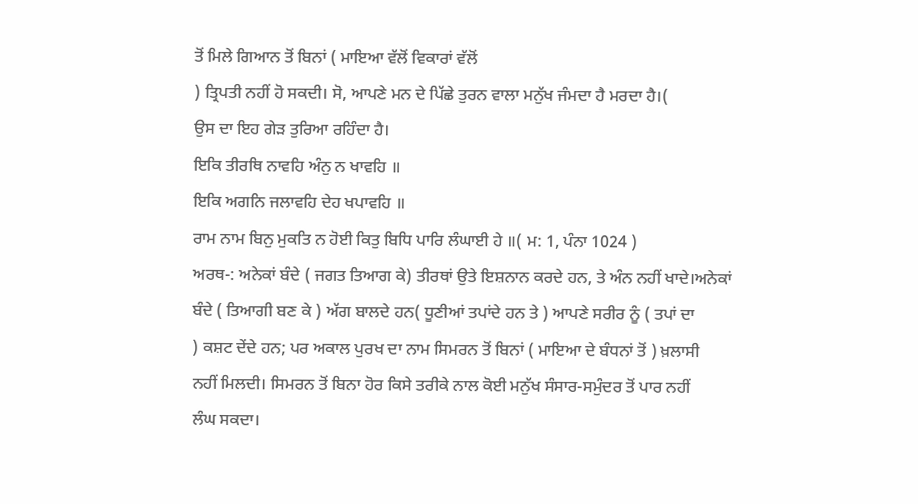ਤੋਂ ਮਿਲੇ ਗਿਆਨ ਤੋਂ ਬਿਨਾਂ ( ਮਾਇਆ ਵੱਲੋਂ ਵਿਕਾਰਾਂ ਵੱਲੋਂ
) ਤ੍ਰਿਪਤੀ ਨਹੀਂ ਹੋ ਸਕਦੀ। ਸੋ, ਆਪਣੇ ਮਨ ਦੇ ਪਿੱਛੇ ਤੁਰਨ ਵਾਲਾ ਮਨੁੱਖ ਜੰਮਦਾ ਹੈ ਮਰਦਾ ਹੈ।(
ਉਸ ਦਾ ਇਹ ਗੇੜ ਤੁਰਿਆ ਰਹਿੰਦਾ ਹੈ।
ਇਕਿ ਤੀਰਥਿ ਨਾਵਹਿ ਅੰਨੁ ਨ ਖਾਵਹਿ ॥
ਇਕਿ ਅਗਨਿ ਜਲਾਵਹਿ ਦੇਹ ਖਪਾਵਹਿ ॥
ਰਾਮ ਨਾਮ ਬਿਨੁ ਮੁਕਤਿ ਨ ਹੋਈ ਕਿਤੁ ਬਿਧਿ ਪਾਰਿ ਲੰਘਾਈ ਹੇ ॥( ਮ: 1, ਪੰਨਾ 1024 )
ਅਰਥ-: ਅਨੇਕਾਂ ਬੰਦੇ ( ਜਗਤ ਤਿਆਗ ਕੇ) ਤੀਰਥਾਂ ਉਤੇ ਇਸ਼ਨਾਨ ਕਰਦੇ ਹਨ, ਤੇ ਅੰਨ ਨਹੀਂ ਖਾਦੇ।ਅਨੇਕਾਂ
ਬੰਦੇ ( ਤਿਆਗੀ ਬਣ ਕੇ ) ਅੱਗ ਬਾਲਦੇ ਹਨ( ਧੂਣੀਆਂ ਤਪਾਂਦੇ ਹਨ ਤੇ ) ਆਪਣੇ ਸਰੀਰ ਨੂੰ ( ਤਪਾਂ ਦਾ
) ਕਸ਼ਟ ਦੇਂਦੇ ਹਨ; ਪਰ ਅਕਾਲ ਪੁਰਖ ਦਾ ਨਾਮ ਸਿਮਰਨ ਤੋਂ ਬਿਨਾਂ ( ਮਾਇਆ ਦੇ ਬੰਧਨਾਂ ਤੋਂ ) ਖ਼ਲਾਸੀ
ਨਹੀਂ ਮਿਲਦੀ। ਸਿਮਰਨ ਤੋਂ ਬਿਨਾ ਹੋਰ ਕਿਸੇ ਤਰੀਕੇ ਨਾਲ ਕੋਈ ਮਨੁੱਖ ਸੰਸਾਰ-ਸਮੁੰਦਰ ਤੋਂ ਪਾਰ ਨਹੀਂ
ਲੰਘ ਸਕਦਾ।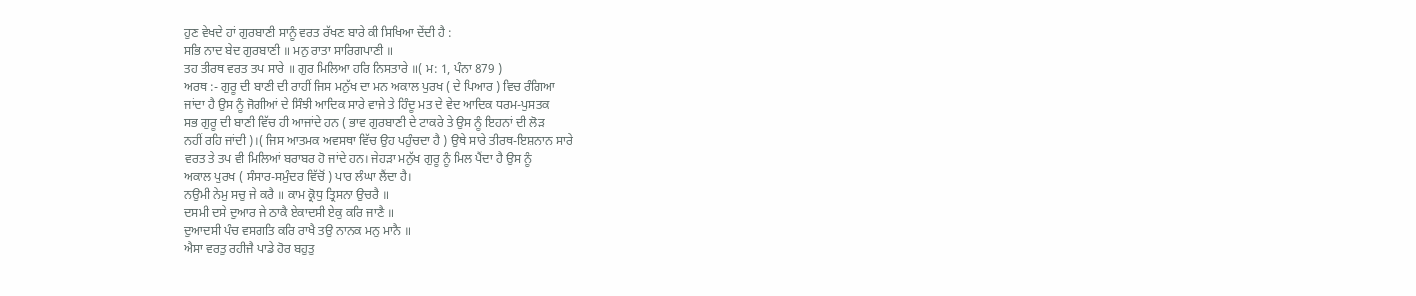ਹੁਣ ਵੇਖਦੇ ਹਾਂ ਗੁਰਬਾਣੀ ਸਾਨੂੰ ਵਰਤ ਰੱਖਣ ਬਾਰੇ ਕੀ ਸਿਖਿਆ ਦੇਂਦੀ ਹੈ :
ਸਭਿ ਨਾਦ ਬੇਦ ਗੁਰਬਾਣੀ ॥ ਮਨੁ ਰਾਤਾ ਸਾਰਿਗਪਾਣੀ ॥
ਤਹ ਤੀਰਥ ਵਰਤ ਤਪ ਸਾਰੇ ॥ ਗੁਰ ਮਿਲਿਆ ਹਰਿ ਨਿਸਤਾਰੇ ॥( ਮ: 1, ਪੰਨਾ 879 )
ਅਰਥ :- ਗੁਰੂ ਦੀ ਬਾਣੀ ਦੀ ਰਾਹੀਂ ਜਿਸ ਮਨੁੱਖ ਦਾ ਮਨ ਅਕਾਲ ਪੁਰਖ ( ਦੇ ਪਿਆਰ ) ਵਿਚ ਰੰਗਿਆ
ਜਾਂਦਾ ਹੈ ਉਸ ਨੂੰ ਜੋਗੀਆਂ ਦੇ ਸਿੰਝੀ ਆਦਿਕ ਸਾਰੇ ਵਾਜੇ ਤੇ ਹਿੰਦੂ ਮਤ ਦੇ ਵੇਦ ਆਦਿਕ ਧਰਮ-ਪੁਸਤਕ
ਸਭ ਗੁਰੂ ਦੀ ਬਾਣੀ ਵਿੱਚ ਹੀ ਆਜਾਂਦੇ ਹਨ ( ਭਾਵ ਗੁਰਬਾਣੀ ਦੇ ਟਾਕਰੇ ਤੇ ਉਸ ਨੂੰ ਇਹਨਾਂ ਦੀ ਲੋੜ
ਨਹੀਂ ਰਹਿ ਜਾਂਦੀ )।( ਜਿਸ ਆਤਮਕ ਅਵਸਥਾ ਵਿੱਚ ਉਹ ਪਹੁੰਚਦਾ ਹੈ ) ਉਥੇ ਸਾਰੇ ਤੀਰਥ-ਇਸ਼ਨਾਨ ਸਾਰੇ
ਵਰਤ ਤੇ ਤਪ ਵੀ ਮਿਲਿਆਂ ਬਰਾਬਰ ਹੋ ਜਾਂਦੇ ਹਨ। ਜੇਹੜਾ ਮਨੁੱਖ ਗੁਰੂ ਨੂੰ ਮਿਲ ਪੈਂਦਾ ਹੈ ਉਸ ਨੂੰ
ਅਕਾਲ ਪੁਰਖ ( ਸੰਸਾਰ-ਸਮੁੰਦਰ ਵਿੱਚੋਂ ) ਪਾਰ ਲੰਘਾ ਲੈਂਦਾ ਹੈ।
ਨਉਮੀ ਨੇਮੁ ਸਚੁ ਜੇ ਕਰੈ ॥ ਕਾਮ ਕ੍ਰੋਧੁ ਤ੍ਰਿਸਨਾ ਉਚਰੈ ॥
ਦਸਮੀ ਦਸੇ ਦੁਆਰ ਜੇ ਠਾਕੈ ਏਕਾਦਸੀ ਏਕੁ ਕਰਿ ਜਾਣੈ ॥
ਦੁਆਦਸੀ ਪੰਚ ਵਸਗਤਿ ਕਰਿ ਰਾਖੈ ਤਉ ਨਾਨਕ ਮਨੁ ਮਾਨੈ ॥
ਐਸਾ ਵਰਤੁ ਰਹੀਜੈ ਪਾਡੇ ਹੋਰ ਬਹੁਤੁ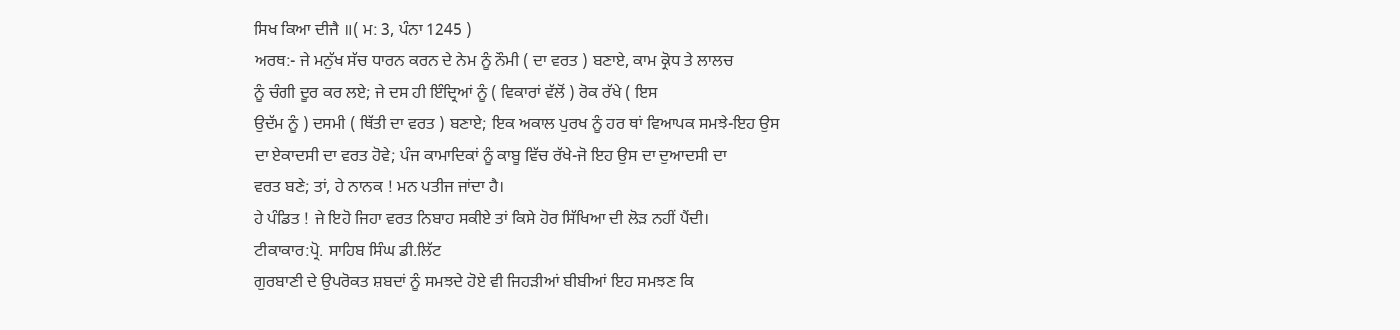ਸਿਖ ਕਿਆ ਦੀਜੈ ॥( ਮ: 3, ਪੰਨਾ 1245 )
ਅਰਥ:- ਜੇ ਮਨੁੱਖ ਸੱਚ ਧਾਰਨ ਕਰਨ ਦੇ ਨੇਮ ਨੂੰ ਨੌਮੀ ( ਦਾ ਵਰਤ ) ਬਣਾਏ, ਕਾਮ ਕ੍ਰੋਧ ਤੇ ਲਾਲਚ
ਨੂੰ ਚੰਗੀ ਦੂਰ ਕਰ ਲਏ; ਜੇ ਦਸ ਹੀ ਇੰਦ੍ਰਿਆਂ ਨੂੰ ( ਵਿਕਾਰਾਂ ਵੱਲੋਂ ) ਰੋਕ ਰੱਖੇ ( ਇਸ
ਉਦੱਮ ਨੂੰ ) ਦਸਮੀ ( ਥਿੱਤੀ ਦਾ ਵਰਤ ) ਬਣਾਏ; ਇਕ ਅਕਾਲ ਪੁਰਖ ਨੂੰ ਹਰ ਥਾਂ ਵਿਆਪਕ ਸਮਝੇ-ਇਹ ਉਸ
ਦਾ ਏਕਾਦਸੀ ਦਾ ਵਰਤ ਹੋਵੇ; ਪੰਜ ਕਾਮਾਦਿਕਾਂ ਨੂੰ ਕਾਬੂ ਵਿੱਚ ਰੱਖੇ-ਜੋ ਇਹ ਉਸ ਦਾ ਦੁਆਦਸੀ ਦਾ
ਵਰਤ ਬਣੇ; ਤਾਂ, ਹੇ ਨਾਨਕ ! ਮਨ ਪਤੀਜ ਜਾਂਦਾ ਹੈ।
ਹੇ ਪੰਡਿਤ ! ਜੇ ਇਹੋ ਜਿਹਾ ਵਰਤ ਨਿਬਾਹ ਸਕੀਏ ਤਾਂ ਕਿਸੇ ਹੋਰ ਸਿੱਖਿਆ ਦੀ ਲੋੜ ਨਹੀਂ ਪੈਂਦੀ।
ਟੀਕਾਕਾਰ:ਪ੍ਰੋ. ਸਾਹਿਬ ਸਿੰਘ ਡੀ.ਲਿੱਟ
ਗੁਰਬਾਣੀ ਦੇ ਉਪਰੋਕਤ ਸ਼ਬਦਾਂ ਨੂੰ ਸਮਝਦੇ ਹੋਏ ਵੀ ਜਿਹੜੀਆਂ ਬੀਬੀਆਂ ਇਹ ਸਮਝਣ ਕਿ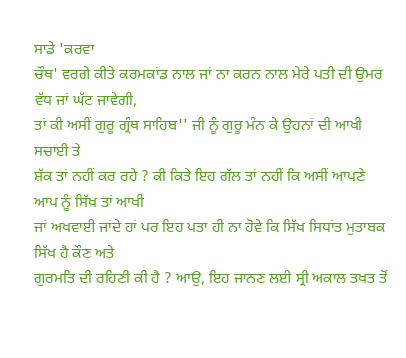ਸਾਡੇ 'ਕਰਵਾ
ਚੌਥ' ਵਰਗੇ ਕੀਤੇ ਕਰਮਕਾਂਡ ਨਾਲ ਜਾਂ ਨਾ ਕਰਨ ਨਾਲ ਮੇਰੇ ਪਤੀ ਦੀ ਉਮਰ ਵੱਧ ਜਾਂ ਘੱਟ ਜਾਵੇਗੀ,
ਤਾਂ ਕੀ ਅਸੀਂ ਗੁਰੂ ਗ੍ਰੰਥ ਸਾਹਿਬ'' ਜੀ ਨੂੰ ਗੁਰੂ ਮੰਨ ਕੇ ਉਹਨਾਂ ਦੀ ਆਖੀ ਸਚਾਈ ਤੇ
ਸ਼ੱਕ ਤਾਂ ਨਹੀਂ ਕਰ ਰਹੇ ? ਕੀ ਕਿਤੇ ਇਹ ਗੱਲ ਤਾਂ ਨਹੀਂ ਕਿ ਅਸੀਂ ਆਪਣੇ ਆਪ ਨੂੰ ਸਿੱਖ ਤਾਂ ਆਖੀ
ਜਾਂ ਅਖਵਾਈ ਜਾਂਦੇ ਹਾਂ ਪਰ ਇਹ ਪਤਾ ਹੀ ਨਾ ਹੋਵੇ ਕਿ ਸਿੱਖ ਸਿਧਾਂਤ ਮੁਤਾਬਕ ਸਿੱਖ ਹੈ ਕੌਣ ਅਤੇ
ਗੁਰਮਤਿ ਦੀ ਰਹਿਣੀ ਕੀ ਹੈ ? ਆਉ, ਇਹ ਜਾਨਣ ਲਈ ਸ੍ਰੀ ਅਕਾਲ ਤਖਤ ਤੋਂ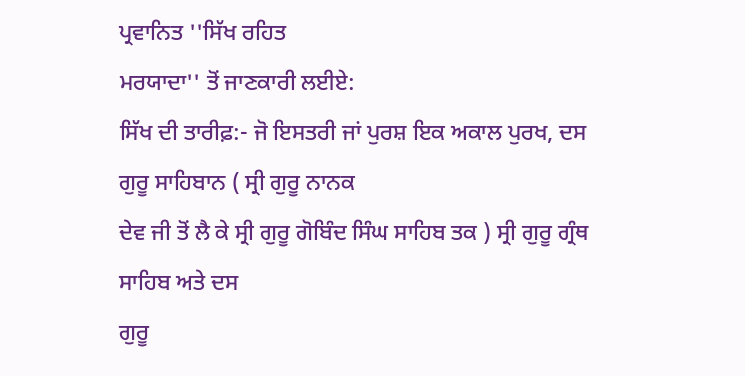ਪ੍ਰਵਾਨਿਤ ''ਸਿੱਖ ਰਹਿਤ
ਮਰਯਾਦਾ'' ਤੋਂ ਜਾਣਕਾਰੀ ਲਈਏ:
ਸਿੱਖ ਦੀ ਤਾਰੀਫ਼:- ਜੋ ਇਸਤਰੀ ਜਾਂ ਪੁਰਸ਼ ਇਕ ਅਕਾਲ ਪੁਰਖ, ਦਸ ਗੁਰੂ ਸਾਹਿਬਾਨ ( ਸ੍ਰੀ ਗੁਰੂ ਨਾਨਕ
ਦੇਵ ਜੀ ਤੋਂ ਲੈ ਕੇ ਸ੍ਰੀ ਗੁਰੂ ਗੋਬਿੰਦ ਸਿੰਘ ਸਾਹਿਬ ਤਕ ) ਸ੍ਰੀ ਗੁਰੂ ਗ੍ਰੰਥ ਸਾਹਿਬ ਅਤੇ ਦਸ
ਗੁਰੂ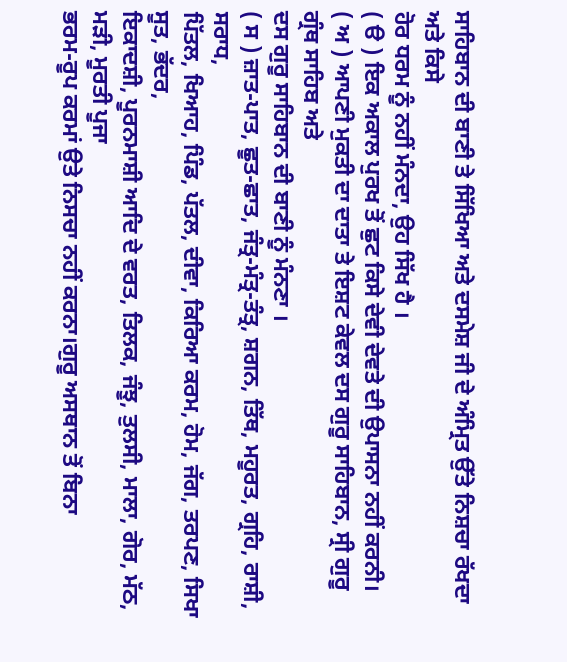ਸਾਹਿਬਾਨ ਦੀ ਬਾਣੀ ਤੇ ਸਿੱਖਿਆ ਅਤੇ ਦਸਮੇਸ਼ ਜੀ ਦੇ ਅੰਮ੍ਰਿਤ ਉੱਤੇ ਨਿਸ਼ਚਾ ਰੱਖਦਾ ਅਤੇ ਕਿਸੇ
ਹੋਰ ਧਰਮ ਨੂੰ ਨਹੀਂ ਮੰਨਦਾ, ਉਹ ਸਿੱਖ ਹੈ ।
( ੳ ) ਇਕ ਅਕਾਲ ਪੁਰਖ ਤੋਂ ਛੁਟ ਕਿਸੇ ਦੇਵੀ ਦੇਵਤੇ ਦੀ ਉਪਾਸਨਾ ਨਹੀਂ ਕਰਨੀ।
( ਅ ) ਆਪਣੀ ਮੁਕਤੀ ਦਾ ਦਾਤਾ ਤੇ ਇਸ਼ਟ ਕੇਵਲ ਦਸ ਗੁਰੂ ਸਾਹਿਬਾਨ, ਸ੍ਰੀ ਗੁਰੂ ਗ੍ਰੰਥ ਸਾਹਿਬ ਅਤੇ
ਦਸ ਗੁਰੂ ਸਾਹਿਬਾਨ ਦੀ ਬਾਣੀ ਨੂੰ ਮੰਨਣਾ ।
( ਸ ) ਜ਼ਾਤ-ਪਾਤ, ਛੂਤ-ਛਾਤ, ਜੰਤ੍ਰ-ਮੰਤ੍ਰ-ਤੰਤ੍ਰ, ਸ਼ਗਨ, ਤਿੱਥ, ਮਹੂਰਤ, ਗ੍ਰਹਿ, ਰਾਸ਼ੀ, ਸਰਾਧ,
ਪਿੱਤਲ, ਖਿਆਹ, ਪਿੰਡ, ਪੱਤਲ, ਦੀਵਾ, ਕਿਰਿਆ ਕਰਮ, ਹੋਮ, ਜੱਗ, ਤਰਪਣ, ਸਿਖਾ ਸੂਤ, ਭੱਦਰ,
ਇਕਾਦਸ਼ੀ, ਪੂਰਨਮਾਸ਼ੀ ਆਦਿ ਦੇ ਵਰਤ, ਤਿਲਕ, ਜੰਝੂ, ਤੁਲਸੀ, ਮਾਲਾ, ਗੋਰ, ਮੱਠ, ਮੜੀ, ਮੂਰਤੀ ਪੂਜਾ
ਭਰਮ-ਰੂਪ ਕਰਮਾਂ ਉਤੇ ਨਿਸਚਾ ਨਹੀਂ ਕਰਨਾ।ਗੁਰੂ ਅਸਥਾਨ ਤੋਂ ਬਿਨਾ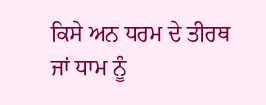ਕਿਸੇ ਅਨ ਧਰਮ ਦੇ ਤੀਰਥ
ਜਾਂ ਧਾਮ ਨੂੰ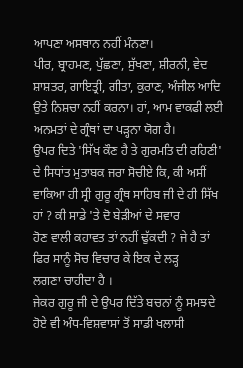ਆਪਣਾ ਅਸਥਾਨ ਨਹੀਂ ਮੰਨਣਾ।
ਪੀਰ, ਬ੍ਰਾਹਮਣ, ਪੁੱਛਣਾ, ਸੁੱਖਣਾ, ਸ਼ੀਰਨੀ, ਵੇਦ ਸ਼ਾਸ਼ਤਰ, ਗਾਇਤ੍ਰੀ, ਗੀਤਾ, ਕੁਰਾਣ, ਅੰਜੀਲ ਆਦਿ
ਉਤੇ ਨਿਸ਼ਚਾ ਨਹੀਂ ਕਰਨਾ। ਹਾਂ, ਆਮ ਵਾਕਫੀ ਲਈ ਅਨਮਤਾਂ ਦੇ ਗ੍ਰੰਥਾਂ ਦਾ ਪੜ੍ਹਨਾ ਯੋਗ ਹੈ।
ਉਪਰ ਦਿਤੇ 'ਸਿੱਖ ਕੌਣ ਹੈ ਤੇ ਗੁਰਮਤਿ ਦੀ ਰਹਿਣੀ' ਦੇ ਸਿਧਾਂਤ ਮੁਤਾਬਕ ਜਰਾ ਸੋਚੀਏ ਕਿ, ਕੀ ਅਸੀਂ
ਵਾਕਿਆ ਹੀ ਸ੍ਰੀ ਗੁਰੂ ਗ੍ਰੰਥ ਸਾਹਿਬ ਜੀ ਦੇ ਹੀ ਸਿੱਖ ਹਾਂ ? ਕੀ ਸਾਡੇ 'ਤੇ ਦੋ ਬੇੜੀਆਂ ਦੇ ਸਵਾਰ
ਹੋਣ ਵਾਲੀ ਕਹਾਵਤ ਤਾਂ ਨਹੀਂ ਢੁੱਕਦੀ ? ਜੇ ਹੈ ਤਾਂ ਫਿਰ ਸਾਨੂੰ ਸੋਚ ਵਿਚਾਰ ਕੇ ਇਕ ਦੇ ਲੜ੍ਹ
ਲਗਣਾ ਚਾਹੀਦਾ ਹੈ ।
ਜੇਕਰ ਗੁਰੂ ਜੀ ਦੇ ਉਪਰ ਦਿੱਤੇ ਬਚਨਾਂ ਨੂੰ ਸਮਝਦੇ ਹੋਏ ਵੀ ਅੰਧ-ਵਿਸ਼ਵਾਸਾਂ ਤੋਂ ਸਾਡੀ ਖਲਾਸੀ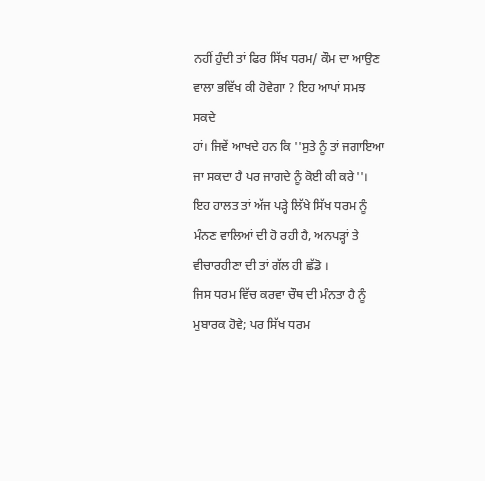ਨਹੀਂ ਹੁੰਦੀ ਤਾਂ ਫਿਰ ਸਿੱਖ ਧਰਮ/ ਕੌਮ ਦਾ ਆਉਣ ਵਾਲਾ ਭਵਿੱਖ ਕੀ ਹੋਵੇਗਾ ? ਇਹ ਆਪਾਂ ਸਮਝ ਸਕਦੇ
ਹਾਂ। ਜਿਵੇਂ ਆਖਦੇ ਹਨ ਕਿ ''ਸੁਤੇ ਨੂੰ ਤਾਂ ਜਗਾਇਆ ਜਾ ਸਕਦਾ ਹੈ ਪਰ ਜਾਗਦੇ ਨੂੰ ਕੋਈ ਕੀ ਕਰੇ''।
ਇਹ ਹਾਲਤ ਤਾਂ ਅੱਜ ਪੜ੍ਹੇ ਲਿੱਖੇ ਸਿੱਖ ਧਰਮ ਨੂੰ ਮੰਨਣ ਵਾਲਿਆਂ ਦੀ ਹੋ ਰਹੀ ਹੈ, ਅਨਪੜ੍ਹਾਂ ਤੇ
ਵੀਚਾਰਹੀਣਾ ਦੀ ਤਾਂ ਗੱਲ ਹੀ ਛੱਡੋ ।
ਜਿਸ ਧਰਮ ਵਿੱਚ ਕਰਵਾ ਚੌਥ ਦੀ ਮੰਨਤਾ ਹੈ ਨੂੰ ਮੁਬਾਰਕ ਹੋਵੇ; ਪਰ ਸਿੱਖ ਧਰਮ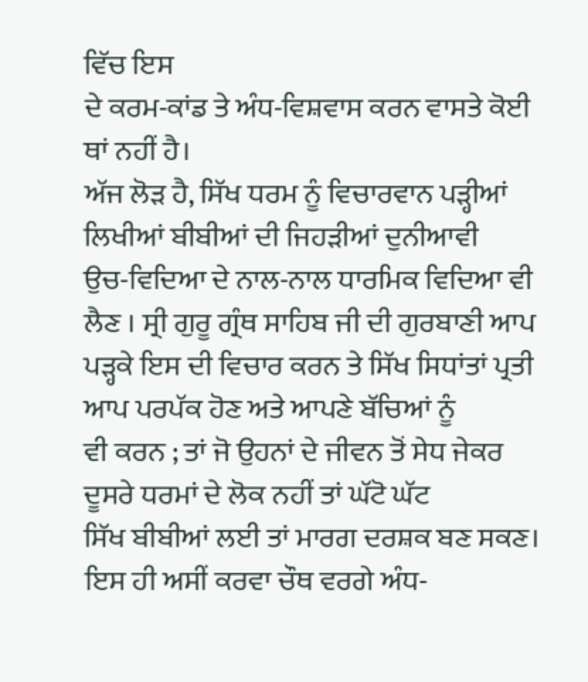ਵਿੱਚ ਇਸ
ਦੇ ਕਰਮ-ਕਾਂਡ ਤੇ ਅੰਧ-ਵਿਸ਼ਵਾਸ ਕਰਨ ਵਾਸਤੇ ਕੋਈ ਥਾਂ ਨਹੀਂ ਹੈ।
ਅੱਜ ਲੋੜ ਹੈ, ਸਿੱਖ ਧਰਮ ਨੂੰ ਵਿਚਾਰਵਾਨ ਪੜ੍ਹੀਆਂ ਲਿਖੀਆਂ ਬੀਬੀਆਂ ਦੀ ਜਿਹੜੀਆਂ ਦੁਨੀਆਵੀ
ਉਚ-ਵਿਦਿਆ ਦੇ ਨਾਲ-ਨਾਲ ਧਾਰਮਿਕ ਵਿਦਿਆ ਵੀ ਲੈਣ । ਸ੍ਰੀ ਗੁਰੂ ਗ੍ਰੰਥ ਸਾਹਿਬ ਜੀ ਦੀ ਗੁਰਬਾਣੀ ਆਪ
ਪੜ੍ਹਕੇ ਇਸ ਦੀ ਵਿਚਾਰ ਕਰਨ ਤੇ ਸਿੱਖ ਸਿਧਾਂਤਾਂ ਪ੍ਰਤੀ ਆਪ ਪਰਪੱਕ ਹੋਣ ਅਤੇ ਆਪਣੇ ਬੱਚਿਆਂ ਨੂੰ
ਵੀ ਕਰਨ ; ਤਾਂ ਜੋ ਉਹਨਾਂ ਦੇ ਜੀਵਨ ਤੋਂ ਸੇਧ ਜੇਕਰ ਦੂਸਰੇ ਧਰਮਾਂ ਦੇ ਲੋਕ ਨਹੀਂ ਤਾਂ ਘੱਟੋ ਘੱਟ
ਸਿੱਖ ਬੀਬੀਆਂ ਲਈ ਤਾਂ ਮਾਰਗ ਦਰਸ਼ਕ ਬਣ ਸਕਣ। ਇਸ ਹੀ ਅਸੀਂ ਕਰਵਾ ਚੌਥ ਵਰਗੇ ਅੰਧ-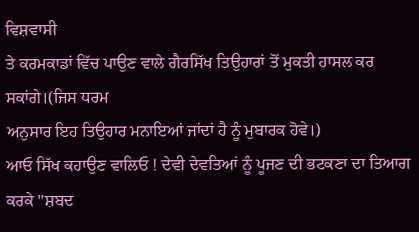ਵਿਸ਼ਵਾਸੀ
ਤੇ ਕਰਮਕਾਡਾਂ ਵਿੱਚ ਪਾਉਣ ਵਾਲੇ ਗੈਰਸਿੱਖ ਤਿਉਹਾਰਾਂ ਤੋਂ ਮੁਕਤੀ ਹਾਸਲ ਕਰ ਸਕਾਂਗੇ।(ਜਿਸ ਧਰਮ
ਅਨੁਸਾਰ ਇਹ ਤਿਉਹਾਰ ਮਨਾਇਆਂ ਜਾਂਦਾਂ ਹੈ ਨੂੰ ਮੁਬਾਰਕ ਹੋਵੇ।)
ਆਓ ਸਿੱਖ ਕਹਾਉਣ ਵਾਲਿਓ ! ਦੇਵੀ ਦੇਵਤਿਆਂ ਨੂੰ ਪੂਜਣ ਦੀ ਭਟਕਣਾ ਦਾ ਤਿਆਗ ਕਰਕੇ ''ਸ਼ਬਦ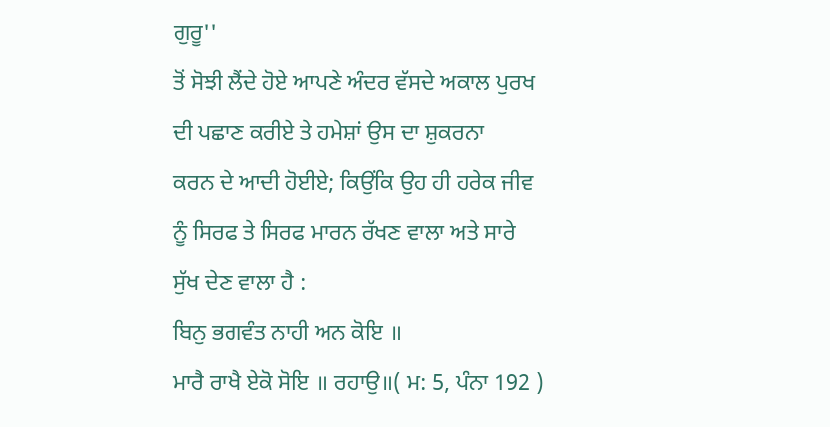ਗੁਰੂ''
ਤੋਂ ਸੋਝੀ ਲੈਂਦੇ ਹੋਏ ਆਪਣੇ ਅੰਦਰ ਵੱਸਦੇ ਅਕਾਲ ਪੁਰਖ ਦੀ ਪਛਾਣ ਕਰੀਏ ਤੇ ਹਮੇਸ਼ਾਂ ਉਸ ਦਾ ਸ਼ੁਕਰਨਾ
ਕਰਨ ਦੇ ਆਦੀ ਹੋਈਏ; ਕਿਉਂਕਿ ਉਹ ਹੀ ਹਰੇਕ ਜੀਵ ਨੂੰ ਸਿਰਫ ਤੇ ਸਿਰਫ ਮਾਰਨ ਰੱਖਣ ਵਾਲਾ ਅਤੇ ਸਾਰੇ
ਸੁੱਖ ਦੇਣ ਵਾਲਾ ਹੈ :
ਬਿਨੁ ਭਗਵੰਤ ਨਾਹੀ ਅਨ ਕੋਇ ॥
ਮਾਰੈ ਰਾਖੈ ਏਕੋ ਸੋਇ ॥ ਰਹਾਉ॥( ਮ: 5, ਪੰਨਾ 192 )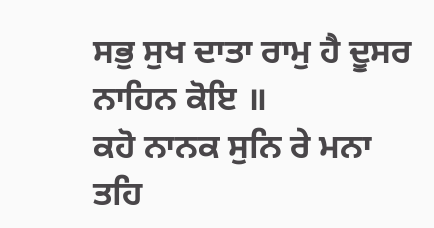ਸਭੁ ਸੁਖ ਦਾਤਾ ਰਾਮੁ ਹੈ ਦੂਸਰ ਨਾਹਿਨ ਕੋਇ ॥
ਕਹੋ ਨਾਨਕ ਸੁਨਿ ਰੇ ਮਨਾ ਤਹਿ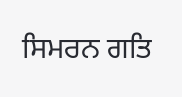ਸਿਮਰਨ ਗਤਿ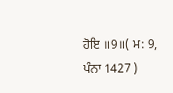ਹੋਇ ॥9॥( ਮ: 9, ਪੰਨਾ 1427 )